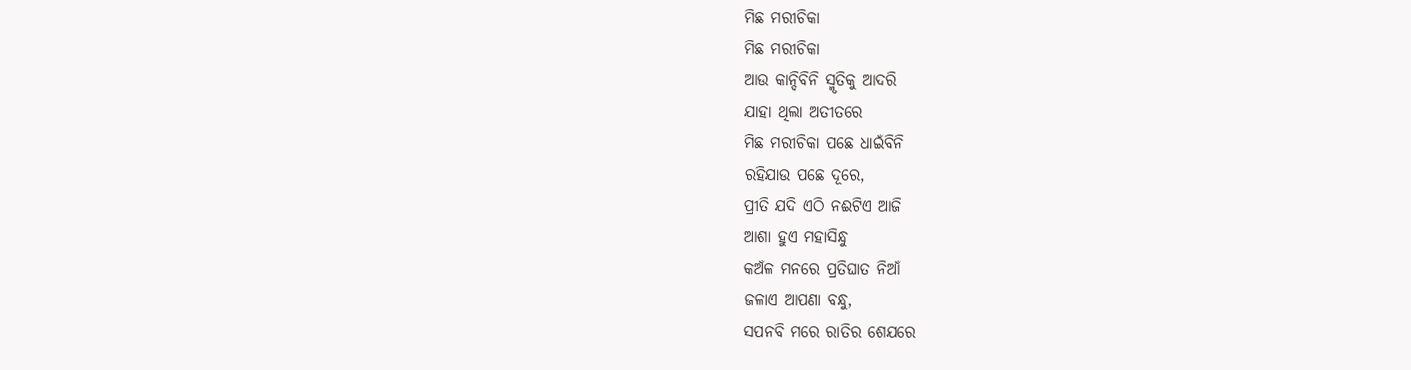ମିଛ ମରୀଚିକା
ମିଛ ମରୀଚିକା
ଆଉ କାନ୍ଦିବିନି ସ୍ମୃତିକୁ ଆଦରି
ଯାହା ଥିଲା ଅତୀତରେ
ମିଛ ମରୀଚିକା ପଛେ ଧାଇଁବିନି
ରହିଯାଉ ପଛେ ଦୂରେ,
ପ୍ରୀତି ଯଦି ଏଠି ନଈଟିଏ ଆଜି
ଆଶା ହୁଏ ମହାସିନ୍ଧୁ
କଅଁଳ ମନରେ ପ୍ରତିଘାତ ନିଆଁ
ଜଳାଏ ଆପଣା ବନ୍ଧୁ,
ସପନବି ମରେ ରାତିର ଶେଯରେ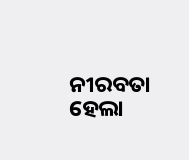ନୀରବତା ହେଲା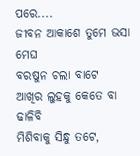ପରେ....
ଜୀବନ ଆକାଶେ ତୁମେ ଭସା ମେଘ
ବରଷୁନ ଚଲା ବାଟେ
ଆଖିର ଲୁହକୁ କେତେ ବା ଢାଳିବି
ମିଶିବାକୁ ସିନ୍ଧୁ ତଟେ,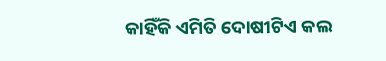କାହିଁକି ଏମିତି ଦୋଷୀଟିଏ କଲ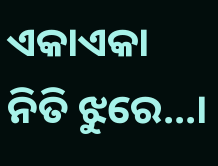ଏକାଏକା ନିତି ଝୁରେ...।